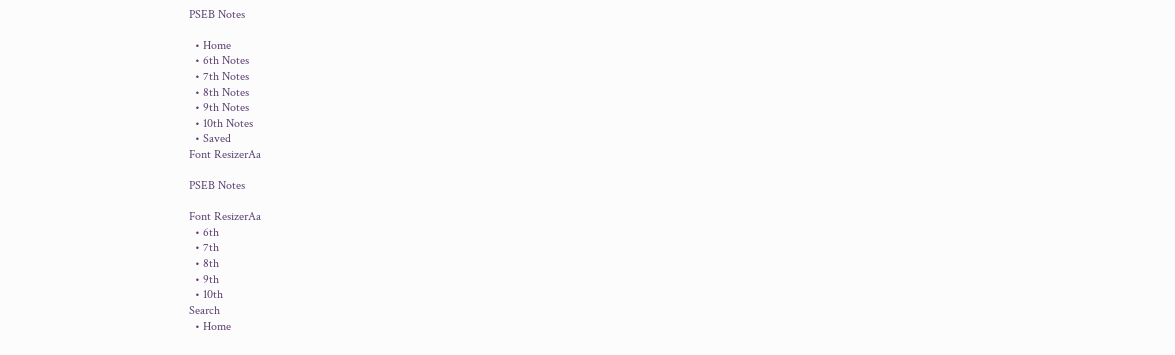PSEB Notes

  • Home
  • 6th Notes
  • 7th Notes
  • 8th Notes
  • 9th Notes
  • 10th Notes
  • Saved
Font ResizerAa

PSEB Notes

Font ResizerAa
  • 6th
  • 7th
  • 8th
  • 9th
  • 10th
Search
  • Home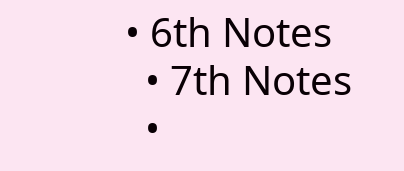• 6th Notes
  • 7th Notes
  •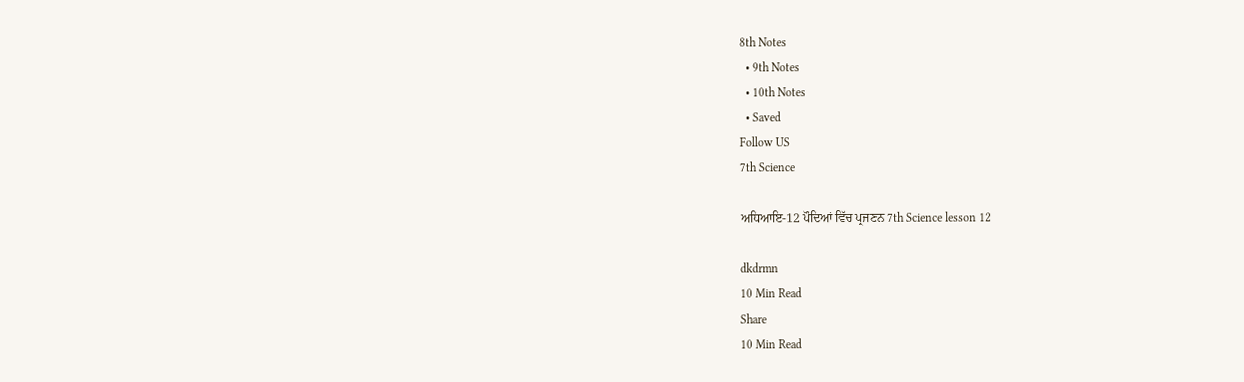8th Notes
  • 9th Notes
  • 10th Notes
  • Saved
Follow US
7th Science

ਅਧਿਆਇ-12 ਪੌਦਿਆਂ ਵਿੱਚ ਪ੍ਰਜਣਨ 7th Science lesson 12

dkdrmn
10 Min Read
Share
10 Min Read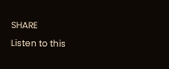SHARE
Listen to this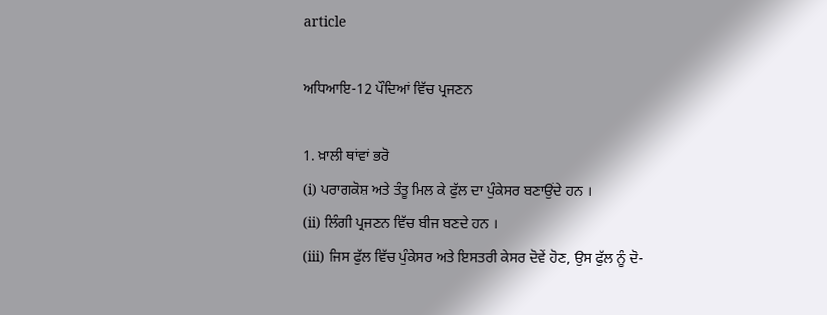article

ਅਧਿਆਇ-12 ਪੌਦਿਆਂ ਵਿੱਚ ਪ੍ਰਜਣਨ

1. ਖ਼ਾਲੀ ਥਾਂਵਾਂ ਭਰੋ
(i) ਪਰਾਗਕੋਸ਼ ਅਤੇ ਤੰਤੂ ਮਿਲ ਕੇ ਫੁੱਲ ਦਾ ਪੁੰਕੇਸਰ ਬਣਾਉਂਦੇ ਹਨ ।
(ii) ਲਿੰਗੀ ਪ੍ਰਜਣਨ ਵਿੱਚ ਬੀਜ ਬਣਦੇ ਹਨ ।
(iii) ਜਿਸ ਫੁੱਲ ਵਿੱਚ ਪੁੰਕੇਸਰ ਅਤੇ ਇਸਤਰੀ ਕੇਸਰ ਦੋਵੇਂ ਹੋਣ, ਉਸ ਫੁੱਲ ਨੂੰ ਦੋ-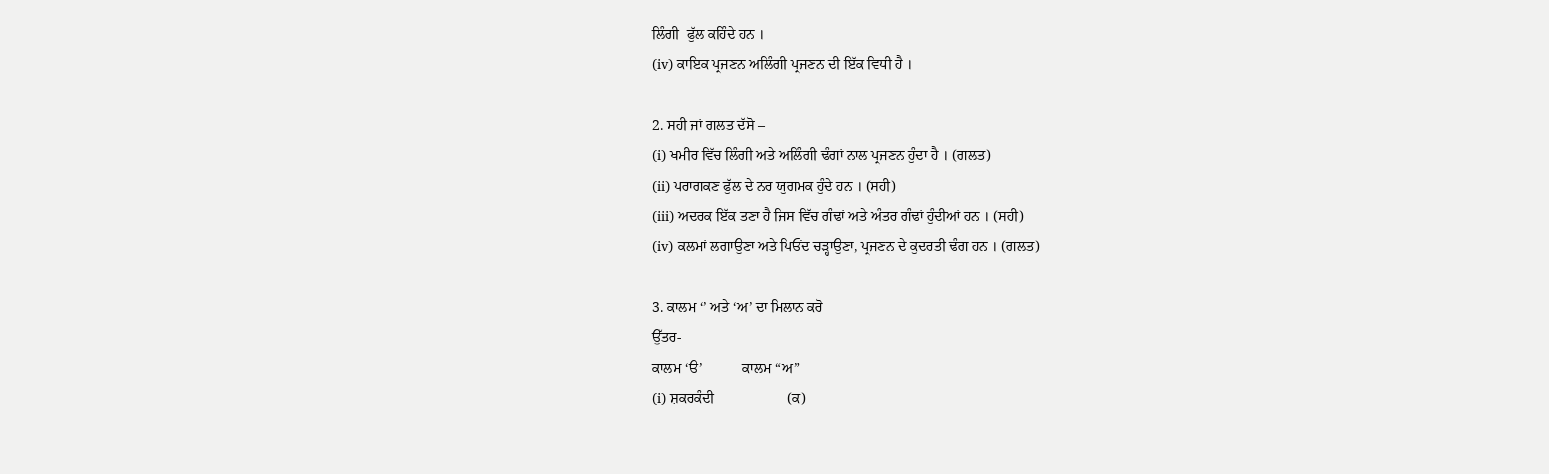ਲਿੰਗੀ  ਫੁੱਲ ਕਹਿੰਦੇ ਹਨ ।
(iv) ਕਾਇਕ ਪ੍ਰਜਣਨ ਅਲਿੰਗੀ ਪ੍ਰਜਣਨ ਦੀ ਇੱਕ ਵਿਧੀ ਹੈ ।

2. ਸਹੀ ਜਾਂ ਗਲਤ ਦੱਸੋ –
(i) ਖਮੀਰ ਵਿੱਚ ਲਿੰਗੀ ਅਤੇ ਅਲਿੰਗੀ ਢੰਗਾਂ ਨਾਲ ਪ੍ਰਜਣਨ ਹੁੰਦਾ ਹੈ । (ਗਲਤ)
(ii) ਪਰਾਗਕਣ ਫੁੱਲ ਦੇ ਨਰ ਯੁਗਮਕ ਹੁੰਦੇ ਹਨ । (ਸਹੀ)
(iii) ਅਦਰਕ ਇੱਕ ਤਣਾ ਹੈ ਜਿਸ ਵਿੱਚ ਗੰਢਾਂ ਅਤੇ ਅੰਤਰ ਗੰਢਾਂ ਹੁੰਦੀਆਂ ਹਨ । (ਸਹੀ)
(iv) ਕਲਮਾਂ ਲਗਾਉਣਾ ਅਤੇ ਪਿਓਂਦ ਚੜ੍ਹਾਉਣਾ, ਪ੍ਰਜਣਨ ਦੇ ਕੁਦਰਤੀ ਢੰਗ ਹਨ । (ਗਲਤ)

3. ਕਾਲਮ ‘’ ਅਤੇ ‘ਅ’ ਦਾ ਮਿਲਾਨ ਕਰੋ
ਉੱਤਰ-
ਕਾਲਮ ‘ੳ’           ਕਾਲਮ “ਅ”
(i) ਸ਼ਕਰਕੰਦੀ                    (ਕ)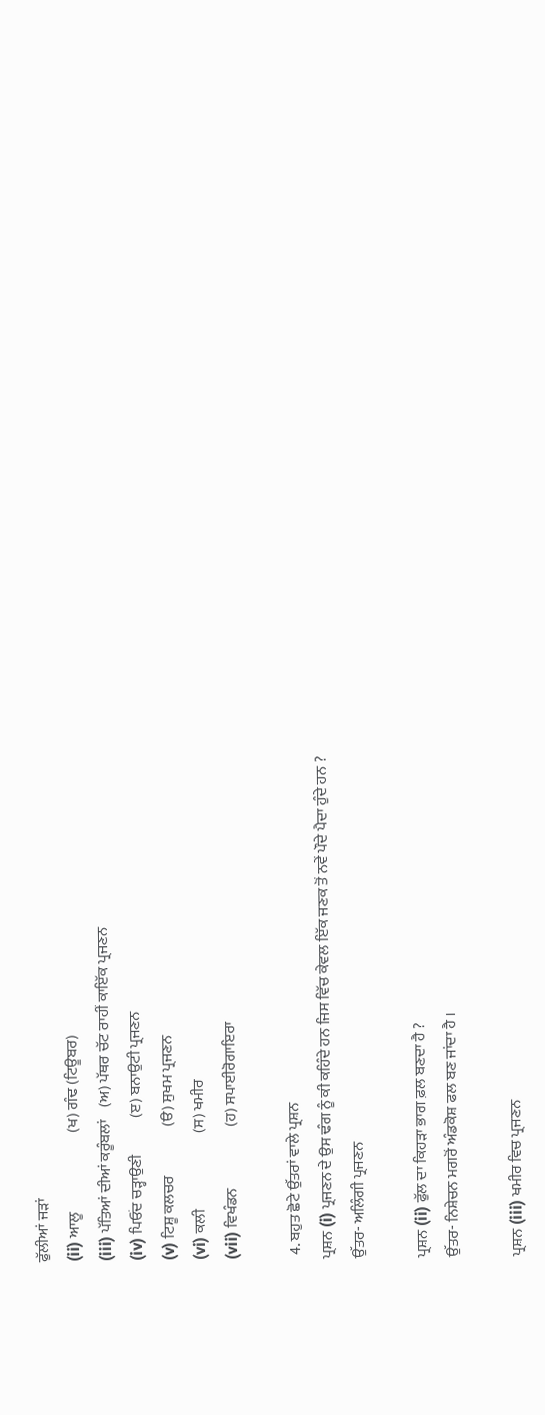ਫੁੱਲੀਆਂ ਜੜਾਂ
(ii) ਆਲੂ                          (ਖ) ਗੰਢ (ਟਿਊਬਰ)
(iii) ਪੱਤਿਆਂ ਦੀਆਂ ਕਰੂੰਬਲਾਂ    (ਅ) ਪੱਥਰ ਚੱਟ ਰਾਹੀਂ ਕਾਇੱਕ ਪ੍ਰਜਣਨ
(iv) ਪਿਓਂਦ ਚੜ੍ਹਾਉਣੀ            (ੲ) ਬਨਾਉਟੀ ਪ੍ਰਜਣਨ
(v) ਟਿਸ਼ੂ ਕਲਚਰ                (ੳ) ਸੁਖਮ ਪ੍ਰਜਣਨ
(vi) ਕਲੀ                         (ਸ) ਖਮੀਰ
(vii) ਵਿਖੰਡਨ                    (ਹ) ਸਪਾਈਰੋਗਾਇਰਾ

 4. ਬਹੁਤ ਛੋਟੇ ਉੱਤਰਾਂ ਵਾਲੇ ਪ੍ਰਸ਼ਨ
ਪ੍ਰਸ਼ਨ (i) ਪ੍ਰਜਣਨ ਦੇ ਉਸ ਢੰਗ ਨੂੰ ਕੀ ਕਹਿੰਦੇ ਹਨ ਜਿਸ ਵਿੱਚ ਕੇਵਲ ਇੱਕ ਜਣਕ ਤੋਂ ਨਵੇਂ ਪੌਦੇ ਪੈਦਾ ਹੁੰਦੇ ਹਨ ?
ਉੱਤਰ- ਅਲਿੰਗੀ ਪ੍ਰਜਣਨ

ਪ੍ਰਸ਼ਨ (ii) ਫੁੱਲ ਦਾ ਕਿਹੜਾ ਭਾਗ ਫ਼ਲ ਬਣਦਾ ਹੈ ?
ਉੱਤਰ- ਨਿਸ਼ੇਚਨ ਮਗਰੋਂ ਅੰਡਕੋਸ਼ ਫਲ ਬਣ ਜਾਂਦਾ ਹੈ ।

ਪ੍ਰਸ਼ਨ (iii) ਖਮੀਰ ਵਿਚ ਪ੍ਰਜਣਨ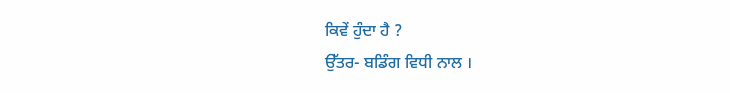ਕਿਵੇਂ ਹੁੰਦਾ ਹੈ ?
ਉੱਤਰ- ਬਡਿੰਗ ਵਿਧੀ ਨਾਲ ।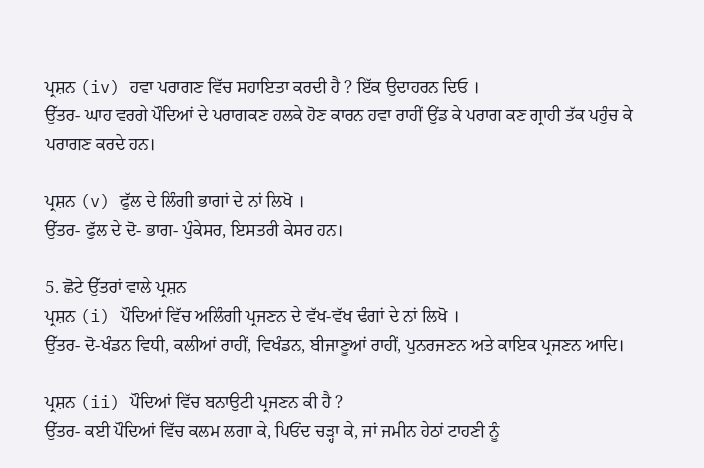ਪ੍ਰਸ਼ਨ (iv) ਹਵਾ ਪਰਾਗਣ ਵਿੱਚ ਸਹਾਇਤਾ ਕਰਦੀ ਹੈ ? ਇੱਕ ਉਦਾਹਰਨ ਦਿਓ ।
ਉੱਤਰ- ਘਾਹ ਵਰਗੇ ਪੌਦਿਆਂ ਦੇ ਪਰਾਗਕਣ ਹਲਕੇ ਹੋਣ ਕਾਰਨ ਹਵਾ ਰਾਹੀਂ ਉਂਡ ਕੇ ਪਰਾਗ ਕਣ ਗ੍ਰਾਹੀ ਤੱਕ ਪਹੁੰਚ ਕੇ ਪਰਾਗਣ ਕਰਦੇ ਹਨ।

ਪ੍ਰਸ਼ਨ (v) ਫੁੱਲ ਦੇ ਲਿੰਗੀ ਭਾਗਾਂ ਦੇ ਨਾਂ ਲਿਖੋ ।
ਉੱਤਰ- ਫੁੱਲ ਦੇ ਦੋ- ਭਾਗ- ਪੁੰਕੇਸਰ, ਇਸਤਰੀ ਕੇਸਰ ਹਨ।

5. ਛੋਟੇ ਉੱਤਰਾਂ ਵਾਲੇ ਪ੍ਰਸ਼ਨ
ਪ੍ਰਸ਼ਨ (i) ਪੌਦਿਆਂ ਵਿੱਚ ਅਲਿੰਗੀ ਪ੍ਰਜਣਨ ਦੇ ਵੱਖ-ਵੱਖ ਢੰਗਾਂ ਦੇ ਨਾਂ ਲਿਖੋ ।
ਉੱਤਰ- ਦੋ-ਖੰਡਨ ਵਿਧੀ, ਕਲੀਆਂ ਰਾਹੀਂ, ਵਿਖੰਡਨ, ਬੀਜਾਣੂਆਂ ਰਾਹੀਂ, ਪੁਨਰਜਣਨ ਅਤੇ ਕਾਇਕ ਪ੍ਰਜਣਨ ਆਦਿ।

ਪ੍ਰਸ਼ਨ (ii) ਪੌਦਿਆਂ ਵਿੱਚ ਬਨਾਉਟੀ ਪ੍ਰਜਣਨ ਕੀ ਹੈ ?
ਉੱਤਰ- ਕਈ ਪੌਦਿਆਂ ਵਿੱਚ ਕਲਮ ਲਗਾ ਕੇ, ਪਿਓਂਦ ਚੜ੍ਹਾ ਕੇ, ਜਾਂ ਜਮੀਨ ਹੇਠਾਂ ਟਾਹਣੀ ਨੂੰ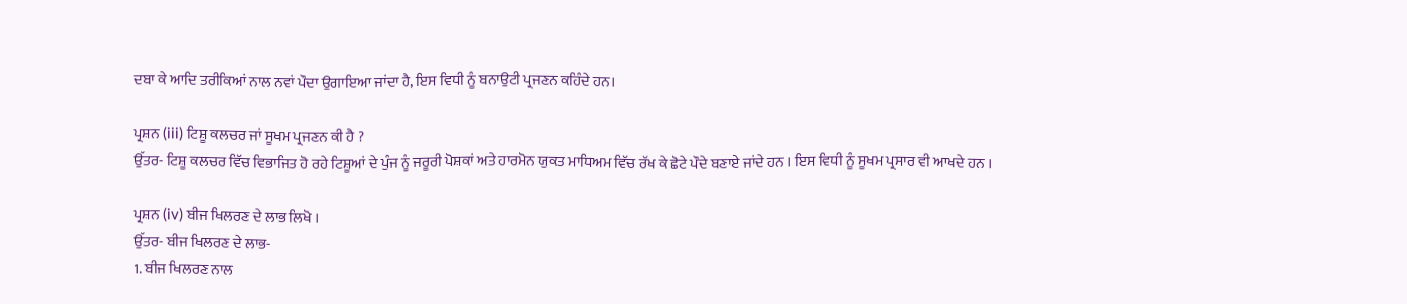ਦਬਾ ਕੇ ਆਦਿ ਤਰੀਕਿਆਂ ਨਾਲ ਨਵਾਂ ਪੌਦਾ ਉਗਾਇਆ ਜਾਂਦਾ ਹੈ, ਇਸ ਵਿਧੀ ਨੂੰ ਬਨਾਉਟੀ ਪ੍ਰਜਣਨ ਕਹਿੰਦੇ ਹਨ।

ਪ੍ਰਸ਼ਨ (iii) ਟਿਸ਼ੂ ਕਲਚਰ ਜਾਂ ਸੂਖਮ ਪ੍ਰਜਣਨ ਕੀ ਹੈ ?
ਉੱਤਰ- ਟਿਸ਼ੂ ਕਲਚਰ ਵਿੱਚ ਵਿਭਾਜਿਤ ਹੋ ਰਹੇ ਟਿਸ਼ੂਆਂ ਦੇ ਪੁੰਜ ਨੂੰ ਜਰੂਰੀ ਪੋਸ਼ਕਾਂ ਅਤੇ ਹਾਰਮੋਨ ਯੁਕਤ ਮਾਧਿਅਮ ਵਿੱਚ ਰੱਖ ਕੇ ਛੋਟੇ ਪੌਦੇ ਬਣਾਏ ਜਾਂਦੇ ਹਨ । ਇਸ ਵਿਧੀ ਨੂੰ ਸੂਖਮ ਪ੍ਰਸਾਰ ਵੀ ਆਖਦੇ ਹਨ ।

ਪ੍ਰਸ਼ਨ (iv) ਬੀਜ ਖਿਲਰਣ ਦੇ ਲਾਭ ਲਿਖੋ ।
ਉੱਤਰ- ਬੀਜ ਖਿਲਰਣ ਦੇ ਲਾਭ-
1. ਬੀਜ ਖਿਲਰਣ ਨਾਲ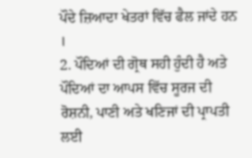ਪੌਦੇ ਜ਼ਿਆਦਾ ਖੇਤਰਾਂ ਵਿੱਚ ਫੈਲ ਜਾਂਦੇ ਹਨ ।
2. ਪੌਦਿਆਂ ਦੀ ਗ੍ਰੋਥ ਸਹੀ ਹੁੰਦੀ ਹੈ ਅਤੇ ਪੌਦਿਆਂ ਦਾ ਆਪਸ ਵਿੱਚ ਸੂਰਜ ਦੀ ਰੋਸ਼ਨੀ, ਪਾਣੀ ਅਤੇ ਖਣਿਜਾਂ ਦੀ ਪ੍ਰਾਪਤੀ ਲਈ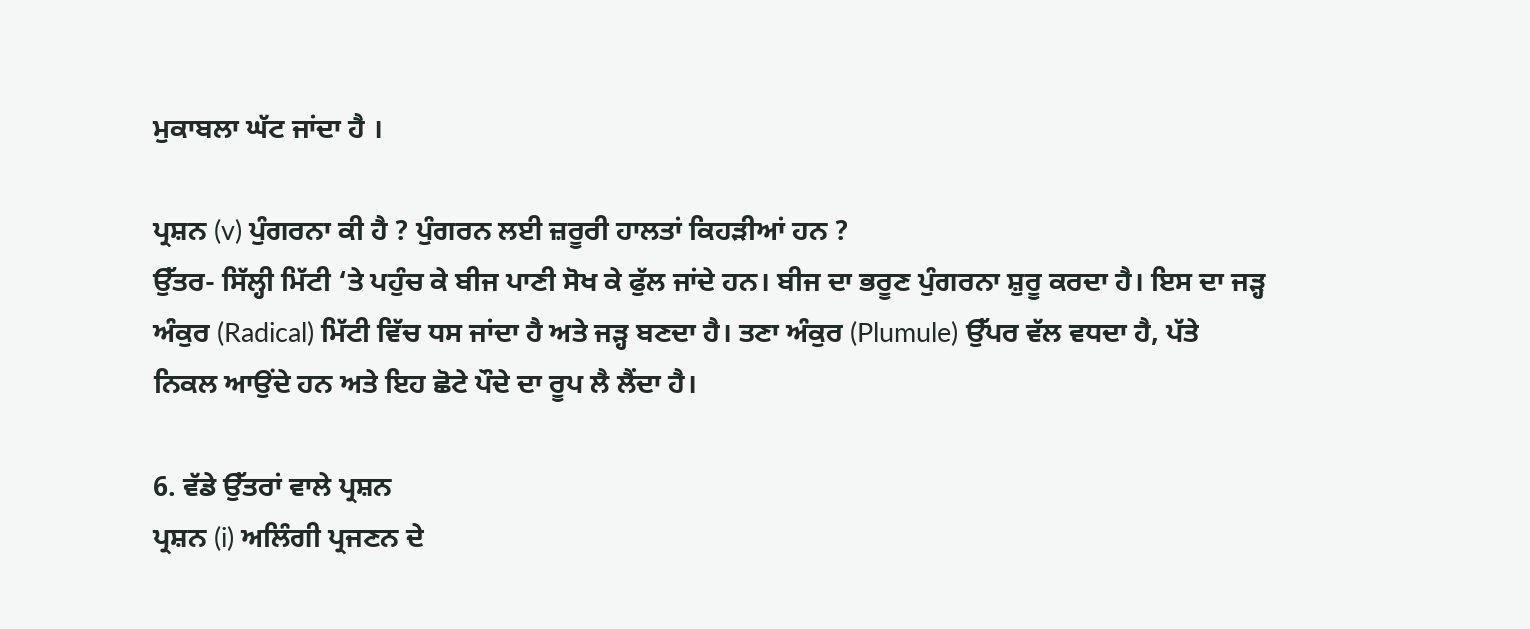ਮੁਕਾਬਲਾ ਘੱਟ ਜਾਂਦਾ ਹੈ ।

ਪ੍ਰਸ਼ਨ (v) ਪੁੰਗਰਨਾ ਕੀ ਹੈ ? ਪੁੰਗਰਨ ਲਈ ਜ਼ਰੂਰੀ ਹਾਲਤਾਂ ਕਿਹੜੀਆਂ ਹਨ ?
ਉੱਤਰ- ਸਿੱਲ੍ਹੀ ਮਿੱਟੀ ‘ਤੇ ਪਹੁੰਚ ਕੇ ਬੀਜ ਪਾਣੀ ਸੋਖ ਕੇ ਫੁੱਲ ਜਾਂਦੇ ਹਨ। ਬੀਜ ਦਾ ਭਰੂਣ ਪੁੰਗਰਨਾ ਸ਼ੁਰੂ ਕਰਦਾ ਹੈ। ਇਸ ਦਾ ਜੜ੍ਹ ਅੰਕੁਰ (Radical) ਮਿੱਟੀ ਵਿੱਚ ਧਸ ਜਾਂਦਾ ਹੈ ਅਤੇ ਜੜ੍ਹ ਬਣਦਾ ਹੈ। ਤਣਾ ਅੰਕੁਰ (Plumule) ਉੱਪਰ ਵੱਲ ਵਧਦਾ ਹੈ, ਪੱਤੇ ਨਿਕਲ ਆਉਂਦੇ ਹਨ ਅਤੇ ਇਹ ਛੋਟੇ ਪੌਦੇ ਦਾ ਰੂਪ ਲੈ ਲੈਂਦਾ ਹੈ।

6. ਵੱਡੇ ਉੱਤਰਾਂ ਵਾਲੇ ਪ੍ਰਸ਼ਨ
ਪ੍ਰਸ਼ਨ (i) ਅਲਿੰਗੀ ਪ੍ਰਜਣਨ ਦੇ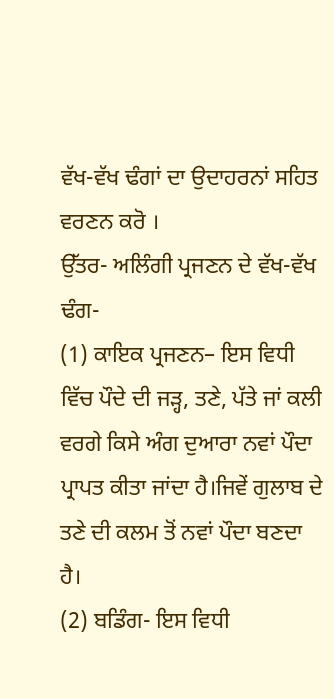ਵੱਖ-ਵੱਖ ਢੰਗਾਂ ਦਾ ਉਦਾਹਰਨਾਂ ਸਹਿਤ ਵਰਣਨ ਕਰੋ ।
ਉੱਤਰ- ਅਲਿੰਗੀ ਪ੍ਰਜਣਨ ਦੇ ਵੱਖ-ਵੱਖ ਢੰਗ-
(1) ਕਾਇਕ ਪ੍ਰਜਣਨ– ਇਸ ਵਿਧੀ ਵਿੱਚ ਪੌਦੇ ਦੀ ਜੜ੍ਹ, ਤਣੇ, ਪੱਤੇ ਜਾਂ ਕਲੀ ਵਰਗੇ ਕਿਸੇ ਅੰਗ ਦੁਆਰਾ ਨਵਾਂ ਪੌਦਾ ਪ੍ਰਾਪਤ ਕੀਤਾ ਜਾਂਦਾ ਹੈ।ਜਿਵੇਂ ਗੁਲਾਬ ਦੇ ਤਣੇ ਦੀ ਕਲਮ ਤੋਂ ਨਵਾਂ ਪੌਦਾ ਬਣਦਾ ਹੈ।
(2) ਬਡਿੰਗ- ਇਸ ਵਿਧੀ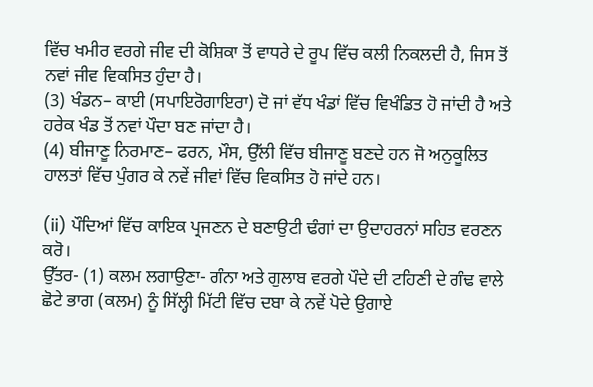ਵਿੱਚ ਖਮੀਰ ਵਰਗੇ ਜੀਵ ਦੀ ਕੋਸ਼ਿਕਾ ਤੋਂ ਵਾਧਰੇ ਦੇ ਰੂਪ ਵਿੱਚ ਕਲੀ ਨਿਕਲਦੀ ਹੈ, ਜਿਸ ਤੋਂ ਨਵਾਂ ਜੀਵ ਵਿਕਸਿਤ ਹੁੰਦਾ ਹੈ।
(3) ਖੰਡਨ– ਕਾਈ (ਸਪਾਇਰੋਗਾਇਰਾ) ਦੋ ਜਾਂ ਵੱਧ ਖੰਡਾਂ ਵਿੱਚ ਵਿਖੰਡਿਤ ਹੋ ਜਾਂਦੀ ਹੈ ਅਤੇ ਹਰੇਕ ਖੰਡ ਤੋਂ ਨਵਾਂ ਪੌਦਾ ਬਣ ਜਾਂਦਾ ਹੈ।
(4) ਬੀਜਾਣੂ ਨਿਰਮਾਣ– ਫਰਨ, ਮੌਸ, ਉੱਲੀ ਵਿੱਚ ਬੀਜਾਣੂ ਬਣਦੇ ਹਨ ਜੋ ਅਨੁਕੂਲਿਤ ਹਾਲਤਾਂ ਵਿੱਚ ਪੁੰਗਰ ਕੇ ਨਵੇਂ ਜੀਵਾਂ ਵਿੱਚ ਵਿਕਸਿਤ ਹੋ ਜਾਂਦੇ ਹਨ।

(ii) ਪੌਦਿਆਂ ਵਿੱਚ ਕਾਇਕ ਪ੍ਰਜਣਨ ਦੇ ਬਣਾਉਟੀ ਢੰਗਾਂ ਦਾ ਉਦਾਹਰਨਾਂ ਸਹਿਤ ਵਰਣਨ ਕਰੋ।
ਉੱਤਰ- (1) ਕਲਮ ਲਗਾਉਣਾ- ਗੰਨਾ ਅਤੇ ਗੁਲਾਬ ਵਰਗੇ ਪੌਦੇ ਦੀ ਟਹਿਣੀ ਦੇ ਗੰਢ ਵਾਲੇ ਛੋਟੇ ਭਾਗ (ਕਲਮ) ਨੂੰ ਸਿੱਲ੍ਹੀ ਮਿੱਟੀ ਵਿੱਚ ਦਬਾ ਕੇ ਨਵੇਂ ਪੋਦੇ ਉਗਾਏ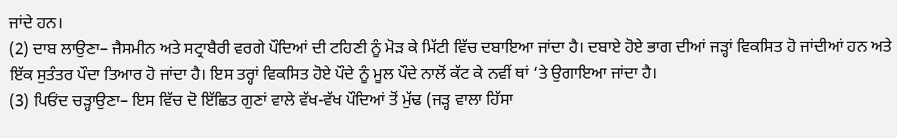ਜਾਂਦੇ ਹਨ।
(2) ਦਾਬ ਲਾਉਣਾ– ਜੈਸਮੀਨ ਅਤੇ ਸਟ੍ਰਾਬੈਰੀ ਵਰਗੇ ਪੌਦਿਆਂ ਦੀ ਟਹਿਣੀ ਨੂੰ ਮੋੜ ਕੇ ਮਿੱਟੀ ਵਿੱਚ ਦਬਾਇਆ ਜਾਂਦਾ ਹੈ। ਦਬਾਏ ਹੋਏ ਭਾਗ ਦੀਆਂ ਜੜ੍ਹਾਂ ਵਿਕਸਿਤ ਹੋ ਜਾਂਦੀਆਂ ਹਨ ਅਤੇ ਇੱਕ ਸੁਤੰਤਰ ਪੌਦਾ ਤਿਆਰ ਹੋ ਜਾਂਦਾ ਹੈ। ਇਸ ਤਰ੍ਹਾਂ ਵਿਕਸਿਤ ਹੋਏ ਪੌਦੇ ਨੂੰ ਮੂਲ ਪੌਦੇ ਨਾਲੋਂ ਕੱਟ ਕੇ ਨਵੀਂ ਥਾਂ ‘ਤੇ ਉਗਾਇਆ ਜਾਂਦਾ ਹੈ।
(3) ਪਿਓਂਦ ਚੜ੍ਹਾਉਣਾ– ਇਸ ਵਿੱਚ ਦੋ ਇੱਛਿਤ ਗੁਣਾਂ ਵਾਲੇ ਵੱਖ-ਵੱਖ ਪੌਦਿਆਂ ਤੋਂ ਮੁੱਢ (ਜੜ੍ਹ ਵਾਲਾ ਹਿੱਸਾ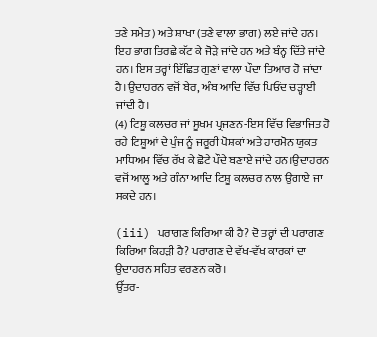ਤਣੇ ਸਮੇਤ) ਅਤੇ ਸ਼ਾਖਾ (ਤਣੇ ਵਾਲਾ ਭਾਗ) ਲਏ ਜਾਂਦੇ ਹਨ। ਇਹ ਭਾਗ ਤਿਰਛੇ ਕੱਟ ਕੇ ਜੋੜੇ ਜਾਂਦੇ ਹਨ ਅਤੇ ਬੰਨ੍ਹ ਦਿੱਤੇ ਜਾਂਦੇ ਹਨ। ਇਸ ਤਰ੍ਹਾਂ ਇੱਛਿਤ ਗੁਣਾਂ ਵਾਲਾ ਪੌਦਾ ਤਿਆਰ ਹੋ ਜਾਂਦਾ ਹੈ।ਉਦਾਹਰਨ ਵਜੋਂ ਬੇਰ, ਅੰਬ ਆਦਿ ਵਿੱਚ ਪਿਓਂਦ ਚੜ੍ਹਾਈ ਜਾਂਦੀ ਹੈ।
(4) ਟਿਸ਼ੂ ਕਲਚਰ ਜਾਂ ਸੂਖਮ ਪ੍ਰਜਣਨ-ਇਸ ਵਿੱਚ ਵਿਭਾਜਿਤ ਹੋ ਰਹੇ ਟਿਸ਼ੂਆਂ ਦੇ ਪੁੰਜ ਨੂੰ ਜਰੂਰੀ ਪੋਸ਼ਕਾਂ ਅਤੇ ਹਾਰਮੋਨ ਯੁਕਤ ਮਾਧਿਅਮ ਵਿੱਚ ਰੱਖ ਕੇ ਛੋਟੇ ਪੌਦੇ ਬਣਾਏ ਜਾਂਦੇ ਹਨ।ਉਦਾਹਰਨ ਵਜੋਂ ਆਲੂ ਅਤੇ ਗੰਨਾ ਆਦਿ ਟਿਸ਼ੂ ਕਲਚਰ ਨਾਲ ਉਗਾਏ ਜਾ ਸਕਦੇ ਹਨ।

(iii) ਪਰਾਗਣ ਕਿਰਿਆ ਕੀ ਹੈ? ਦੋ ਤਰ੍ਹਾਂ ਦੀ ਪਰਾਗਣ ਕਿਰਿਆ ਕਿਹੜੀ ਹੈ? ਪਰਾਗਣ ਦੇ ਵੱਖ-ਵੱਖ ਕਾਰਕਾਂ ਦਾ ਉਦਾਹਰਨ ਸਹਿਤ ਵਰਣਨ ਕਰੋ।
ਉੱਤਰ-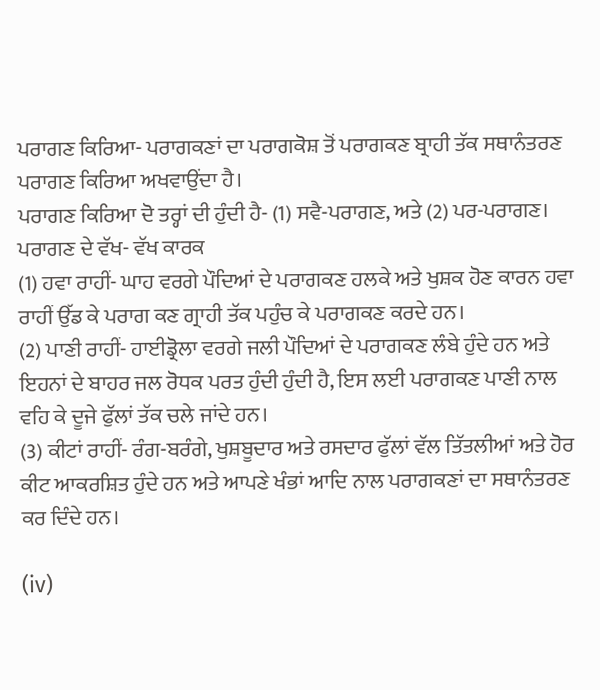ਪਰਾਗਣ ਕਿਰਿਆ- ਪਰਾਗਕਣਾਂ ਦਾ ਪਰਾਗਕੋਸ਼ ਤੋਂ ਪਰਾਗਕਣ ਬ੍ਰਾਹੀ ਤੱਕ ਸਥਾਨੰਤਰਣ ਪਰਾਗਣ ਕਿਰਿਆ ਅਖਵਾਉਂਦਾ ਹੈ।
ਪਰਾਗਣ ਕਿਰਿਆ ਦੋ ਤਰ੍ਹਾਂ ਦੀ ਹੁੰਦੀ ਹੈ- (1) ਸਵੈ-ਪਰਾਗਣ, ਅਤੇ (2) ਪਰ-ਪਰਾਗਣ।
ਪਰਾਗਣ ਦੇ ਵੱਖ- ਵੱਖ ਕਾਰਕ
(1) ਹਵਾ ਰਾਹੀਂ- ਘਾਹ ਵਰਗੇ ਪੌਦਿਆਂ ਦੇ ਪਰਾਗਕਣ ਹਲਕੇ ਅਤੇ ਖੁਸ਼ਕ ਹੋਣ ਕਾਰਨ ਹਵਾ ਰਾਹੀਂ ਉੱਡ ਕੇ ਪਰਾਗ ਕਣ ਗ੍ਰਾਹੀ ਤੱਕ ਪਹੁੰਚ ਕੇ ਪਰਾਗਕਣ ਕਰਦੇ ਹਨ।
(2) ਪਾਣੀ ਰਾਹੀਂ- ਹਾਈਡ੍ਰੋਲਾ ਵਰਗੇ ਜਲੀ ਪੌਦਿਆਂ ਦੇ ਪਰਾਗਕਣ ਲੰਬੇ ਹੁੰਦੇ ਹਨ ਅਤੇ ਇਹਨਾਂ ਦੇ ਬਾਹਰ ਜਲ ਰੋਧਕ ਪਰਤ ਹੁੰਦੀ ਹੁੰਦੀ ਹੈ, ਇਸ ਲਈ ਪਰਾਗਕਣ ਪਾਣੀ ਨਾਲ ਵਹਿ ਕੇ ਦੂਜੇ ਫੁੱਲਾਂ ਤੱਕ ਚਲੇ ਜਾਂਦੇ ਹਨ।
(3) ਕੀਟਾਂ ਰਾਹੀਂ- ਰੰਗ-ਬਰੰਗੇ, ਖੁਸ਼ਬੂਦਾਰ ਅਤੇ ਰਸਦਾਰ ਫੁੱਲਾਂ ਵੱਲ ਤਿੱਤਲੀਆਂ ਅਤੇ ਹੋਰ ਕੀਟ ਆਕਰਸ਼ਿਤ ਹੁੰਦੇ ਹਨ ਅਤੇ ਆਪਣੇ ਖੰਭਾਂ ਆਦਿ ਨਾਲ ਪਰਾਗਕਣਾਂ ਦਾ ਸਥਾਨੰਤਰਣ ਕਰ ਦਿੰਦੇ ਹਨ।

(iv)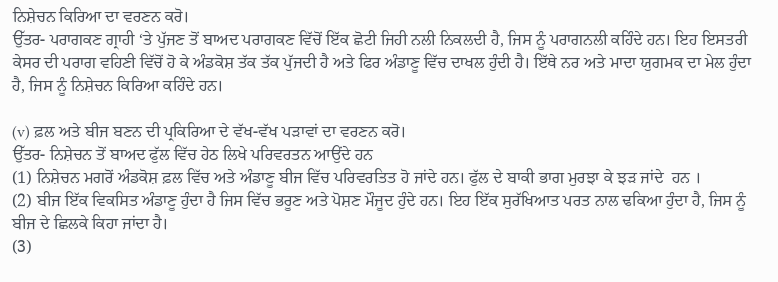ਨਿਸ਼ੇਚਨ ਕਿਰਿਆ ਦਾ ਵਰਣਨ ਕਰੋ।
ਉੱਤਰ- ਪਰਾਗਕਣ ਗ੍ਰਾਹੀ ‘ਤੇ ਪੁੱਜਣ ਤੋਂ ਬਾਅਦ ਪਰਾਗਕਣ ਵਿੱਚੋਂ ਇੱਕ ਛੋਟੀ ਜਿਹੀ ਨਲੀ ਨਿਕਲਦੀ ਹੈ, ਜਿਸ ਨੂੰ ਪਰਾਗਨਲੀ ਕਹਿੰਦੇ ਹਨ। ਇਹ ਇਸਤਰੀ ਕੇਸਰ ਦੀ ਪਰਾਗ ਵਹਿਣੀ ਵਿੱਚੋਂ ਹੋ ਕੇ ਅੰਡਕੋਸ਼ ਤੱਕ ਤੱਕ ਪੁੱਜਦੀ ਹੈ ਅਤੇ ਫਿਰ ਅੰਡਾਣੂ ਵਿੱਚ ਦਾਖਲ ਹੁੰਦੀ ਹੈ। ਇੱਥੇ ਨਰ ਅਤੇ ਮਾਦਾ ਯੁਗਮਕ ਦਾ ਮੇਲ ਹੁੰਦਾ ਹੈ, ਜਿਸ ਨੂੰ ਨਿਸ਼ੇਚਨ ਕਿਰਿਆ ਕਹਿੰਦੇ ਹਨ।

(v) ਫ਼ਲ ਅਤੇ ਬੀਜ ਬਣਨ ਦੀ ਪ੍ਰਕਿਰਿਆ ਦੇ ਵੱਖ-ਵੱਖ ਪੜਾਵਾਂ ਦਾ ਵਰਣਨ ਕਰੋ।
ਉੱਤਰ- ਨਿਸ਼ੇਚਨ ਤੋਂ ਬਾਅਦ ਫੁੱਲ ਵਿੱਚ ਹੇਠ ਲਿਖੇ ਪਰਿਵਰਤਨ ਆਉਂਦੇ ਹਨ
(1) ਨਿਸ਼ੇਚਨ ਮਗਰੋਂ ਅੰਡਕੋਸ਼ ਫ਼ਲ ਵਿੱਚ ਅਤੇ ਅੰਡਾਣੂ ਬੀਜ ਵਿੱਚ ਪਰਿਵਰਤਿਤ ਹੋ ਜਾਂਦੇ ਹਨ। ਫੁੱਲ ਦੇ ਬਾਕੀ ਭਾਗ ਮੁਰਝਾ ਕੇ ਝੜ ਜਾਂਦੇ  ਹਨ ।
(2) ਬੀਜ ਇੱਕ ਵਿਕਸਿਤ ਅੰਡਾਣੂ ਹੁੰਦਾ ਹੈ ਜਿਸ ਵਿੱਚ ਭਰੂਣ ਅਤੇ ਪੋਸ਼ਣ ਮੌਜੂਦ ਹੁੰਦੇ ਹਨ। ਇਹ ਇੱਕ ਸੁਰੱਖਿਆਤ ਪਰਤ ਨਾਲ ਢਕਿਆ ਹੁੰਦਾ ਹੈ, ਜਿਸ ਨੂੰ ਬੀਜ ਦੇ ਛਿਲਕੇ ਕਿਹਾ ਜਾਂਦਾ ਹੈ।
(3)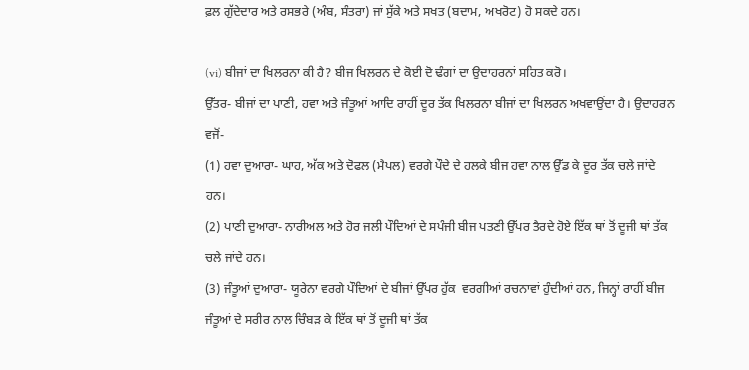ਫ਼ਲ ਗੁੱਦੇਦਾਰ ਅਤੇ ਰਸਭਰੇ (ਅੰਬ, ਸੰਤਰਾ) ਜਾਂ ਸੁੱਕੇ ਅਤੇ ਸਖਤ (ਬਦਾਮ, ਅਖਰੋਟ) ਹੋ ਸਕਦੇ ਹਨ।

(vi) ਬੀਜਾਂ ਦਾ ਖਿਲਰਨਾ ਕੀ ਹੈ? ਬੀਜ ਖਿਲਰਨ ਦੇ ਕੋਈ ਦੋ ਢੰਗਾਂ ਦਾ ਉਦਾਹਰਨਾਂ ਸਹਿਤ ਕਰੋ।
ਉੱਤਰ- ਬੀਜਾਂ ਦਾ ਪਾਣੀ, ਹਵਾ ਅਤੇ ਜੰਤੂਆਂ ਆਦਿ ਰਾਹੀਂ ਦੂਰ ਤੱਕ ਖਿਲਰਨਾ ਬੀਜਾਂ ਦਾ ਖਿਲਰਨ ਅਖਵਾਉਂਦਾ ਹੈ। ਉਦਾਹਰਨ ਵਜੋਂ-
(1) ਹਵਾ ਦੁਆਰਾ- ਘਾਹ, ਅੱਕ ਅਤੇ ਦੋਫਲ (ਮੈਪਲ) ਵਰਗੇ ਪੌਦੇ ਦੇ ਹਲਕੇ ਬੀਜ ਹਵਾ ਨਾਲ ਉੱਡ ਕੇ ਦੂਰ ਤੱਕ ਚਲੇ ਜਾਂਦੇ ਹਨ।
(2) ਪਾਣੀ ਦੁਆਰਾ- ਨਾਰੀਅਲ ਅਤੇ ਹੋਰ ਜਲੀ ਪੌਦਿਆਂ ਦੇ ਸਪੰਜੀ ਬੀਜ ਪਤਣੀ ਉੱਪਰ ਤੈਰਦੇ ਹੋਏ ਇੱਕ ਥਾਂ ਤੋਂ ਦੂਜੀ ਥਾਂ ਤੱਕ ਚਲੇ ਜਾਂਦੇ ਹਨ।
(3) ਜੰਤੂਆਂ ਦੁਆਰਾ- ਯੂਰੇਨਾ ਵਰਗੇ ਪੌਦਿਆਂ ਦੇ ਬੀਜਾਂ ਉੱਪਰ ਹੁੱਕ  ਵਰਗੀਆਂ ਰਚਨਾਵਾਂ ਹੁੰਦੀਆਂ ਹਨ, ਜਿਨ੍ਹਾਂ ਰਾਹੀਂ ਬੀਜ ਜੰਤੂਆਂ ਦੇ ਸਰੀਰ ਨਾਲ ਚਿੰਬੜ ਕੇ ਇੱਕ ਥਾਂ ਤੋਂ ਦੂਜੀ ਥਾਂ ਤੱਕ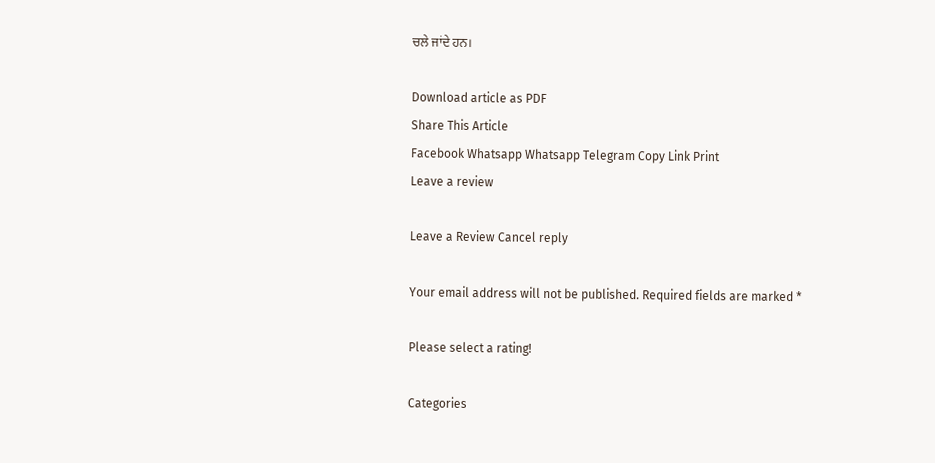ਚਲੇ ਜਾਂਦੇ ਹਨ।

Download article as PDF
Share This Article
Facebook Whatsapp Whatsapp Telegram Copy Link Print
Leave a review

Leave a Review Cancel reply

Your email address will not be published. Required fields are marked *

Please select a rating!

Categories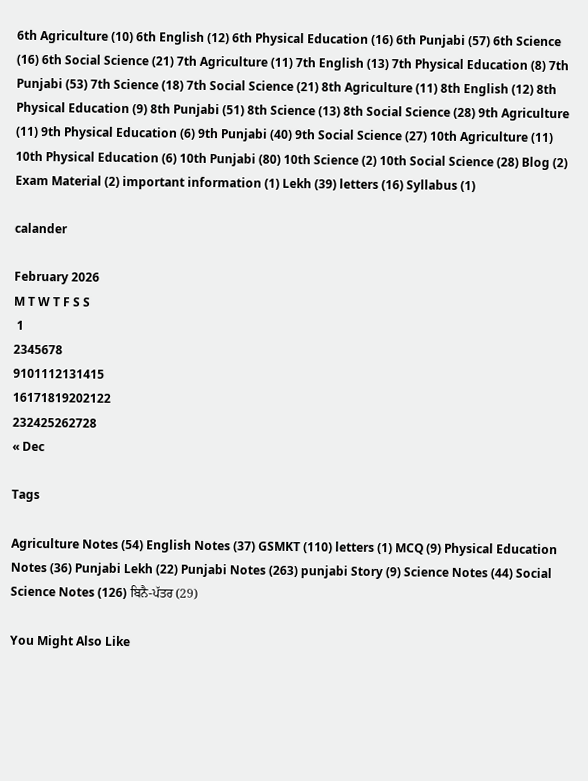6th Agriculture (10) 6th English (12) 6th Physical Education (16) 6th Punjabi (57) 6th Science (16) 6th Social Science (21) 7th Agriculture (11) 7th English (13) 7th Physical Education (8) 7th Punjabi (53) 7th Science (18) 7th Social Science (21) 8th Agriculture (11) 8th English (12) 8th Physical Education (9) 8th Punjabi (51) 8th Science (13) 8th Social Science (28) 9th Agriculture (11) 9th Physical Education (6) 9th Punjabi (40) 9th Social Science (27) 10th Agriculture (11) 10th Physical Education (6) 10th Punjabi (80) 10th Science (2) 10th Social Science (28) Blog (2) Exam Material (2) important information (1) Lekh (39) letters (16) Syllabus (1)

calander

February 2026
M T W T F S S
 1
2345678
9101112131415
16171819202122
232425262728
« Dec

Tags

Agriculture Notes (54) English Notes (37) GSMKT (110) letters (1) MCQ (9) Physical Education Notes (36) Punjabi Lekh (22) Punjabi Notes (263) punjabi Story (9) Science Notes (44) Social Science Notes (126) ਬਿਨੈ-ਪੱਤਰ (29)

You Might Also Like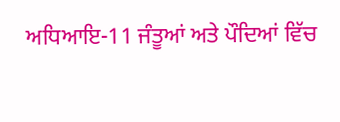ਅਧਿਆਇ-11 ਜੰਤੂਆਂ ਅਤੇ ਪੌਦਿਆਂ ਵਿੱਚ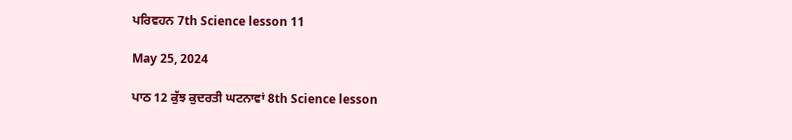ਪਰਿਵਹਨ 7th Science lesson 11

May 25, 2024

ਪਾਠ 12 ਕੁੱਝ ਕੁਦਰਤੀ ਘਟਨਾਵਾਂ 8th Science lesson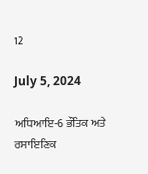12

July 5, 2024

ਅਧਿਆਇ-6 ਭੌਤਿਕ ਅਤੇ ਰਸਾਇਣਿਕ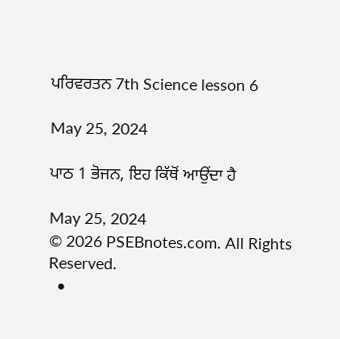ਪਰਿਵਰਤਨ 7th Science lesson 6

May 25, 2024

ਪਾਠ 1 ਭੋਜਨ, ਇਹ ਕਿੱਥੋਂ ਆਉਂਦਾ ਹੈ

May 25, 2024
© 2026 PSEBnotes.com. All Rights Reserved.
  •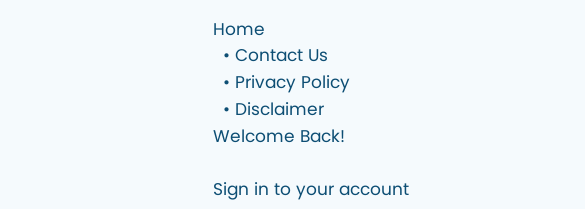Home
  • Contact Us
  • Privacy Policy
  • Disclaimer
Welcome Back!

Sign in to your account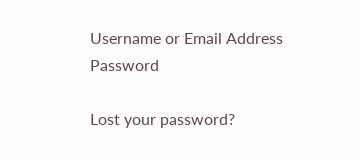Username or Email Address
Password

Lost your password?